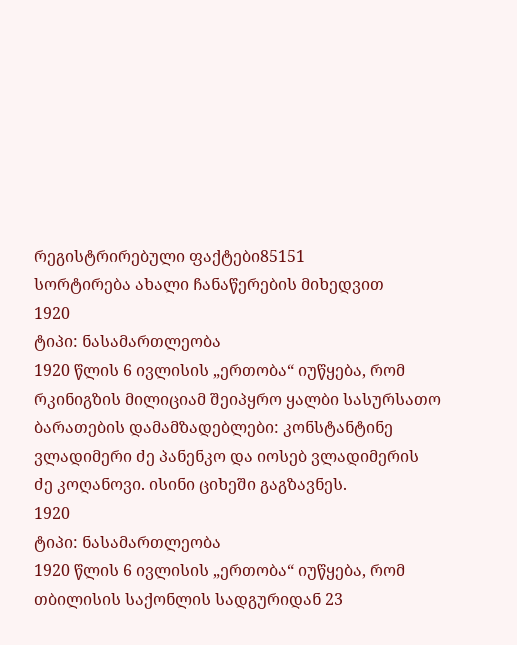რეგისტრირებული ფაქტები85151
სორტირება ახალი ჩანაწერების მიხედვით
1920
ტიპი: ნასამართლეობა
1920 წლის 6 ივლისის „ერთობა“ იუწყება, რომ რკინიგზის მილიციამ შეიპყრო ყალბი სასურსათო ბარათების დამამზადებლები: კონსტანტინე ვლადიმერი ძე პანენკო და იოსებ ვლადიმერის ძე კოღანოვი. ისინი ციხეში გაგზავნეს.
1920
ტიპი: ნასამართლეობა
1920 წლის 6 ივლისის „ერთობა“ იუწყება, რომ თბილისის საქონლის სადგურიდან 23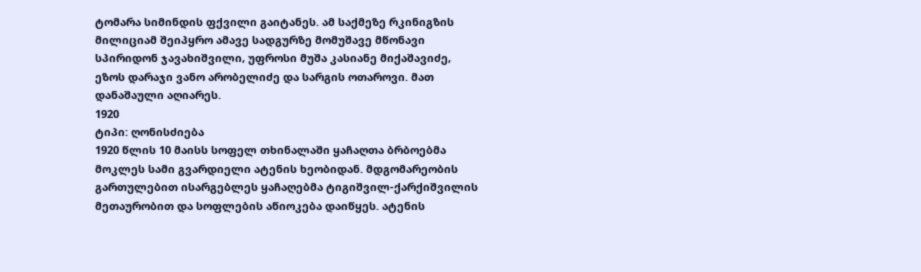ტომარა სიმინდის ფქვილი გაიტანეს. ამ საქმეზე რკინიგზის მილიციამ შეიპყრო ამავე სადგურზე მომუშავე მწონავი სპირიდონ ჯავახიშვილი, უფროსი მუშა კასიანე მიქაშავიძე, ეზოს დარაჯი ვანო არობელიძე და სარგის ოთაროვი. მათ დანაშაული აღიარეს.
1920
ტიპი: ღონისძიება
1920 წლის 10 მაისს სოფელ თხინალაში ყაჩაღთა ბრბოებმა მოკლეს სამი გვარდიელი ატენის ხეობიდან. მდგომარეობის გართულებით ისარგებლეს ყაჩაღებმა ტიგიშვილ-ქარქიშვილის მეთაურობით და სოფლების აწიოკება დაიწყეს. ატენის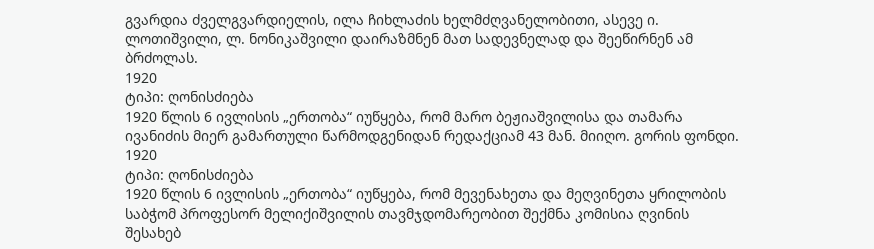გვარდია ძველგვარდიელის, ილა ჩიხლაძის ხელმძღვანელობითი, ასევე ი. ლოთიშვილი, ლ. ნონიკაშვილი დაირაზმნენ მათ სადევნელად და შეეწირნენ ამ ბრძოლას.
1920
ტიპი: ღონისძიება
1920 წლის 6 ივლისის „ერთობა“ იუწყება, რომ მარო ბეჟიაშვილისა და თამარა ივანიძის მიერ გამართული წარმოდგენიდან რედაქციამ 43 მან. მიიღო. გორის ფონდი.
1920
ტიპი: ღონისძიება
1920 წლის 6 ივლისის „ერთობა“ იუწყება, რომ მევენახეთა და მეღვინეთა ყრილობის საბჭომ პროფესორ მელიქიშვილის თავმჯდომარეობით შექმნა კომისია ღვინის შესახებ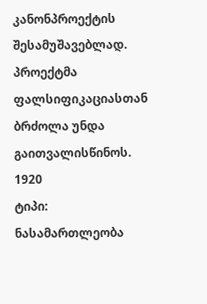კანონპროექტის შესამუშავებლად. პროექტმა ფალსიფიკაციასთან ბრძოლა უნდა გაითვალისწინოს.
1920
ტიპი: ნასამართლეობა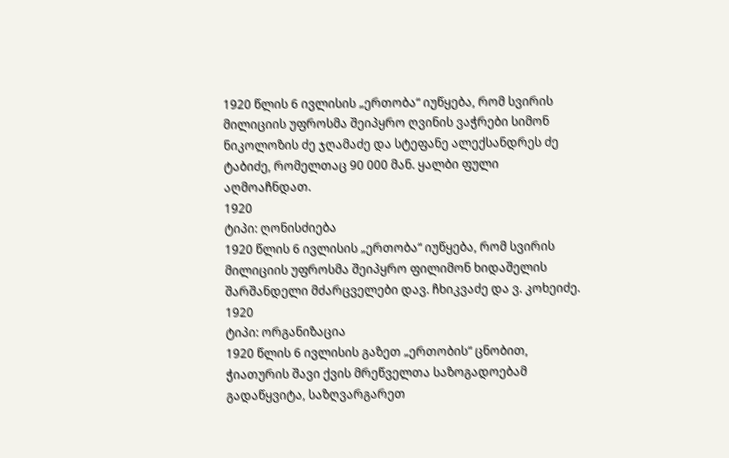1920 წლის 6 ივლისის „ერთობა“ იუწყება, რომ სვირის მილიციის უფროსმა შეიპყრო ღვინის ვაჭრები სიმონ ნიკოლოზის ძე ჯღამაძე და სტეფანე ალექსანდრეს ძე ტაბიძე, რომელთაც 90 000 მან. ყალბი ფული აღმოაჩნდათ.
1920
ტიპი: ღონისძიება
1920 წლის 6 ივლისის „ერთობა“ იუწყება, რომ სვირის მილიციის უფროსმა შეიპყრო ფილიმონ ხიდაშელის შარშანდელი მძარცველები დავ. ჩხიკვაძე და ვ. კოხეიძე.
1920
ტიპი: ორგანიზაცია
1920 წლის 6 ივლისის გაზეთ „ერთობის“ ცნობით, ჭიათურის შავი ქვის მრეწველთა საზოგადოებამ გადაწყვიტა, საზღვარგარეთ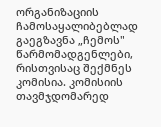ორგანიზაციის ჩამოსაყალიბებლად გაეგზავნა „ჩემოს" წარმომადგენლები, რისთვისაც შექმნეს კომისია. კომისიის თავმჯდომარედ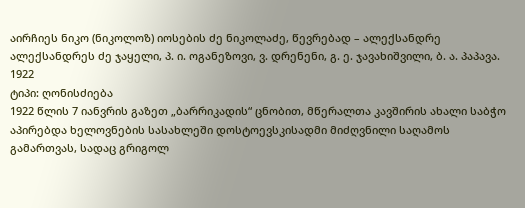აირჩიეს ნიკო (ნიკოლოზ) იოსების ძე ნიკოლაძე, წევრებად – ალექსანდრე ალექსანდრეს ძე ჯაყელი, პ. ი. ოგანეზოვი, ვ. დრენენი, გ. ე. ჯავახიშვილი, ბ. ა. პაპავა.
1922
ტიპი: ღონისძიება
1922 წლის 7 იანვრის გაზეთ „ბარრიკადის“ ცნობით, მწერალთა კავშირის ახალი საბჭო აპირებდა ხელოვნების სასახლეში დოსტოევსკისადმი მიძღვნილი საღამოს გამართვას, სადაც გრიგოლ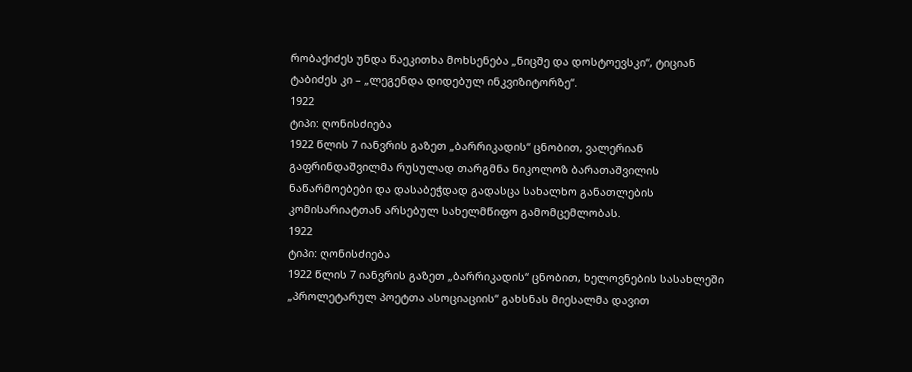რობაქიძეს უნდა წაეკითხა მოხსენება „ნიცშე და დოსტოევსკი“, ტიციან ტაბიძეს კი – „ლეგენდა დიდებულ ინკვიზიტორზე“.
1922
ტიპი: ღონისძიება
1922 წლის 7 იანვრის გაზეთ „ბარრიკადის“ ცნობით, ვალერიან გაფრინდაშვილმა რუსულად თარგმნა ნიკოლოზ ბარათაშვილის ნაწარმოებები და დასაბეჭდად გადასცა სახალხო განათლების კომისარიატთან არსებულ სახელმწიფო გამომცემლობას.
1922
ტიპი: ღონისძიება
1922 წლის 7 იანვრის გაზეთ „ბარრიკადის“ ცნობით, ხელოვნების სასახლეში „პროლეტარულ პოეტთა ასოციაციის“ გახსნას მიესალმა დავით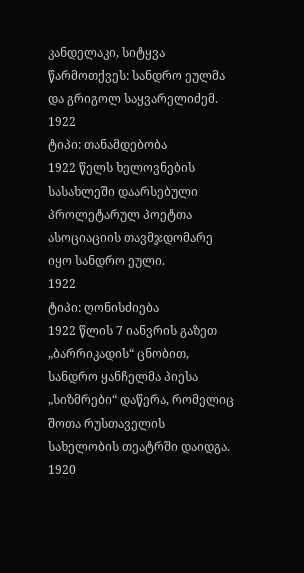კანდელაკი, სიტყვა წარმოთქვეს: სანდრო ეულმა და გრიგოლ საყვარელიძემ.
1922
ტიპი: თანამდებობა
1922 წელს ხელოვნების სასახლეში დაარსებული პროლეტარულ პოეტთა ასოციაციის თავმჯდომარე იყო სანდრო ეული.
1922
ტიპი: ღონისძიება
1922 წლის 7 იანვრის გაზეთ „ბარრიკადის“ ცნობით, სანდრო ყანჩელმა პიესა „სიზმრები“ დაწერა, რომელიც შოთა რუსთაველის სახელობის თეატრში დაიდგა.
1920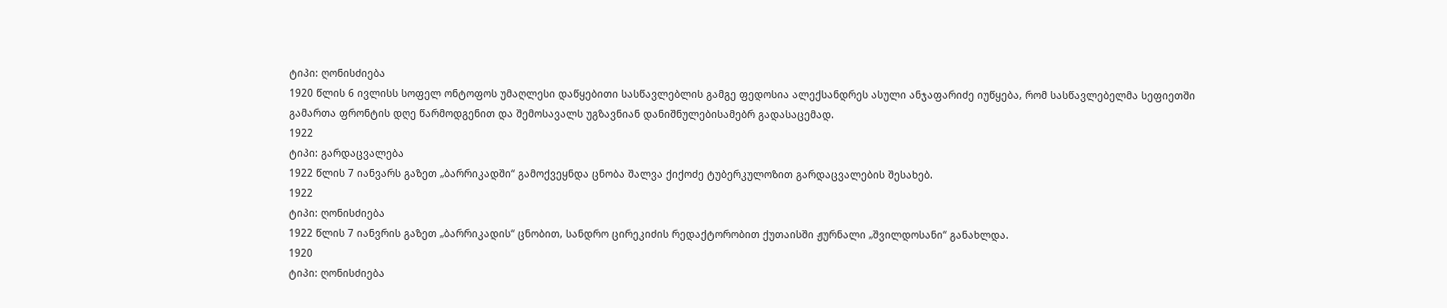ტიპი: ღონისძიება
1920 წლის 6 ივლისს სოფელ ონტოფოს უმაღლესი დაწყებითი სასწავლებლის გამგე ფედოსია ალექსანდრეს ასული ანჯაფარიძე იუწყება, რომ სასწავლებელმა სეფიეთში გამართა ფრონტის დღე წარმოდგენით და შემოსავალს უგზავნიან დანიშნულებისამებრ გადასაცემად.
1922
ტიპი: გარდაცვალება
1922 წლის 7 იანვარს გაზეთ „ბარრიკადში“ გამოქვეყნდა ცნობა შალვა ქიქოძე ტუბერკულოზით გარდაცვალების შესახებ.
1922
ტიპი: ღონისძიება
1922 წლის 7 იანვრის გაზეთ „ბარრიკადის“ ცნობით, სანდრო ცირეკიძის რედაქტორობით ქუთაისში ჟურნალი „შვილდოსანი“ განახლდა.
1920
ტიპი: ღონისძიება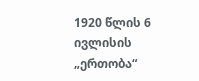1920 წლის 6 ივლისის „ერთობა“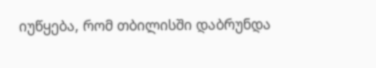იუწყება, რომ თბილისში დაბრუნდა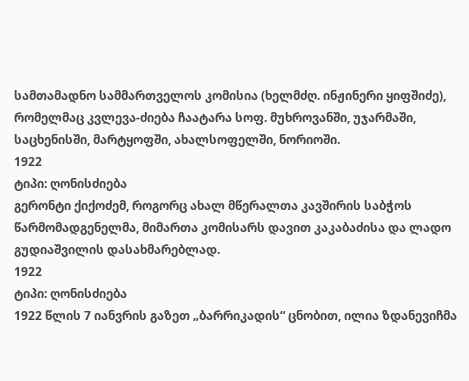სამთამადნო სამმართველოს კომისია (ხელმძღ. ინჟინერი ყიფშიძე), რომელმაც კვლევა-ძიება ჩაატარა სოფ. მუხროვანში, უჯარმაში, საცხენისში, მარტყოფში, ახალსოფელში, ნორიოში.
1922
ტიპი: ღონისძიება
გერონტი ქიქოძემ, როგორც ახალ მწერალთა კავშირის საბჭოს წარმომადგენელმა, მიმართა კომისარს დავით კაკაბაძისა და ლადო გუდიაშვილის დასახმარებლად.
1922
ტიპი: ღონისძიება
1922 წლის 7 იანვრის გაზეთ „ბარრიკადის“ ცნობით, ილია ზდანევიჩმა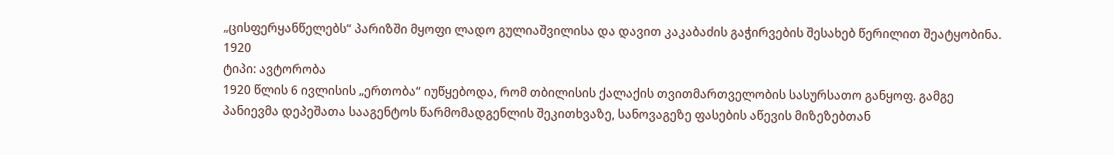„ცისფერყანწელებს“ პარიზში მყოფი ლადო გულიაშვილისა და დავით კაკაბაძის გაჭირვების შესახებ წერილით შეატყობინა.
1920
ტიპი: ავტორობა
1920 წლის 6 ივლისის „ერთობა“ იუწყებოდა, რომ თბილისის ქალაქის თვითმართველობის სასურსათო განყოფ. გამგე პანიევმა დეპეშათა სააგენტოს წარმომადგენლის შეკითხვაზე, სანოვაგეზე ფასების აწევის მიზეზებთან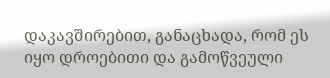დაკავშირებით, განაცხადა, რომ ეს იყო დროებითი და გამოწვეული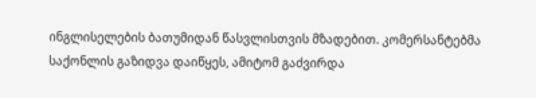ინგლისელების ბათუმიდან წასვლისთვის მზადებით. კომერსანტებმა საქონლის გაზიდვა დაიწყეს, ამიტომ გაძვირდა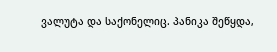ვალუტა და საქონელიც. პანიკა შეწყდა,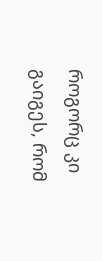როგორც კი გაიგეს, რომ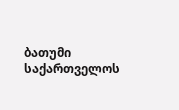ბათუმი საქართველოს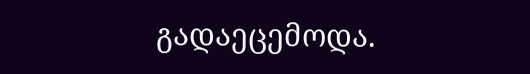გადაეცემოდა.